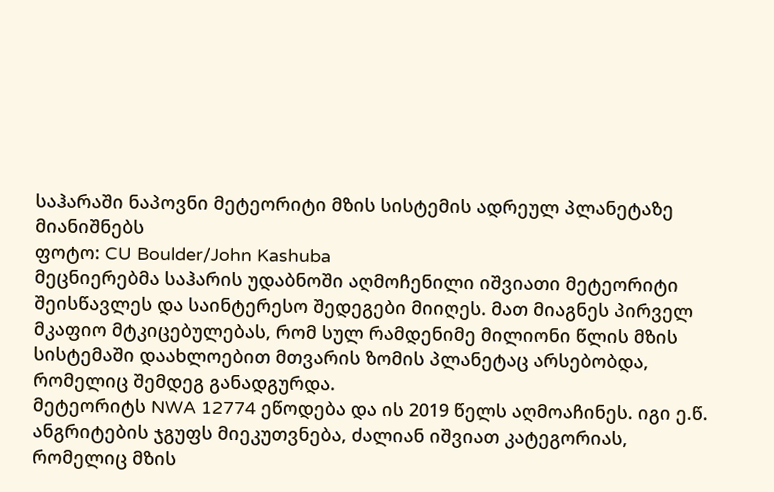საჰარაში ნაპოვნი მეტეორიტი მზის სისტემის ადრეულ პლანეტაზე მიანიშნებს
ფოტო: CU Boulder/John Kashuba
მეცნიერებმა საჰარის უდაბნოში აღმოჩენილი იშვიათი მეტეორიტი შეისწავლეს და საინტერესო შედეგები მიიღეს. მათ მიაგნეს პირველ მკაფიო მტკიცებულებას, რომ სულ რამდენიმე მილიონი წლის მზის სისტემაში დაახლოებით მთვარის ზომის პლანეტაც არსებობდა, რომელიც შემდეგ განადგურდა.
მეტეორიტს NWA 12774 ეწოდება და ის 2019 წელს აღმოაჩინეს. იგი ე.წ. ანგრიტების ჯგუფს მიეკუთვნება, ძალიან იშვიათ კატეგორიას, რომელიც მზის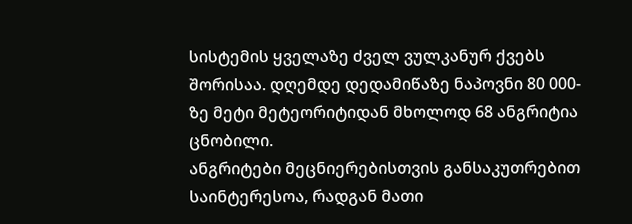სისტემის ყველაზე ძველ ვულკანურ ქვებს შორისაა. დღემდე დედამიწაზე ნაპოვნი 80 000-ზე მეტი მეტეორიტიდან მხოლოდ 68 ანგრიტია ცნობილი.
ანგრიტები მეცნიერებისთვის განსაკუთრებით საინტერესოა, რადგან მათი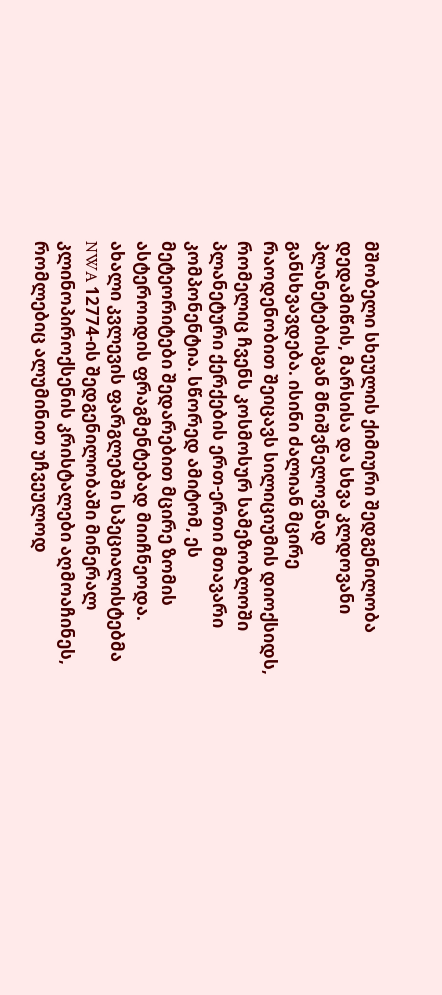მშობელი სხეულის ქიმიური შედგენილობა დედამიწის, მარსისა და სხვა კლდოვანი პლანეტებისგან მნიშვნელოვნად განსხვავდება. ისინი ძალიან მცირე რაოდენობით შეიცავს სილიციუმის დიოქსიდს, რომელიც ჩვენს კოსმოსურ სამეზობლოში პლანეტური ქერქების ერთ-ერთი მთავარი კომპონენტია. სწორედ ამიტომ, ეს მეტეორიტები შედარებით მცირე ზომის ასტეროიდის ფრაგმენტებად მიიჩნეოდა.
ახალი კვლევის ფარგლებში სპეციალისტებმა NWA 12774-ის შედგენილობაში მინერალ კლინოპიროქსენის კრისტალები აღმოაჩინეს, რომლებიც ალუმინით უჩვეულოდ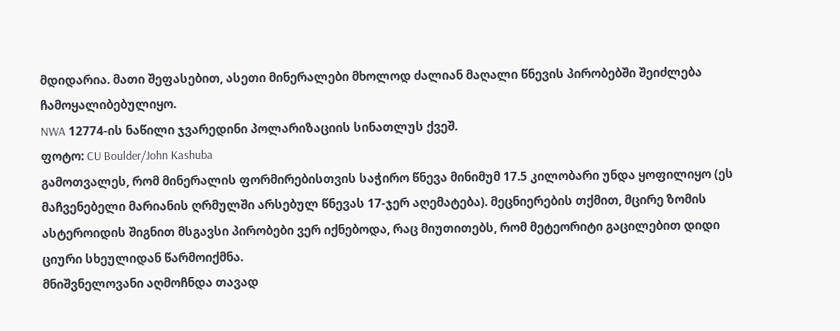მდიდარია. მათი შეფასებით, ასეთი მინერალები მხოლოდ ძალიან მაღალი წნევის პირობებში შეიძლება ჩამოყალიბებულიყო.
NWA 12774-ის ნაწილი ჯვარედინი პოლარიზაციის სინათლუს ქვეშ.
ფოტო: CU Boulder/John Kashuba
გამოთვალეს, რომ მინერალის ფორმირებისთვის საჭირო წნევა მინიმუმ 17.5 კილობარი უნდა ყოფილიყო (ეს მაჩვენებელი მარიანის ღრმულში არსებულ წნევას 17-ჯერ აღემატება). მეცნიერების თქმით, მცირე ზომის ასტეროიდის შიგნით მსგავსი პირობები ვერ იქნებოდა, რაც მიუთითებს, რომ მეტეორიტი გაცილებით დიდი ციური სხეულიდან წარმოიქმნა.
მნიშვნელოვანი აღმოჩნდა თავად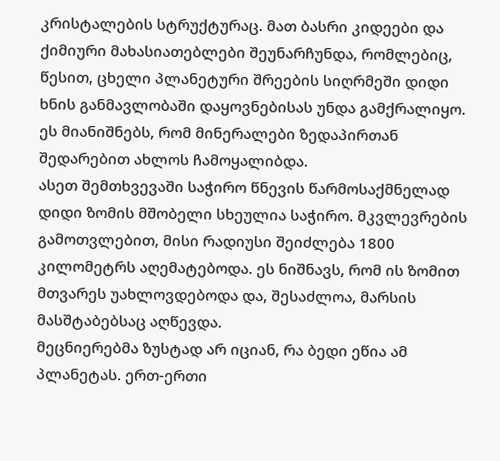კრისტალების სტრუქტურაც. მათ ბასრი კიდეები და ქიმიური მახასიათებლები შეუნარჩუნდა, რომლებიც, წესით, ცხელი პლანეტური შრეების სიღრმეში დიდი ხნის განმავლობაში დაყოვნებისას უნდა გამქრალიყო. ეს მიანიშნებს, რომ მინერალები ზედაპირთან შედარებით ახლოს ჩამოყალიბდა.
ასეთ შემთხვევაში საჭირო წნევის წარმოსაქმნელად დიდი ზომის მშობელი სხეულია საჭირო. მკვლევრების გამოთვლებით, მისი რადიუსი შეიძლება 1800 კილომეტრს აღემატებოდა. ეს ნიშნავს, რომ ის ზომით მთვარეს უახლოვდებოდა და, შესაძლოა, მარსის მასშტაბებსაც აღწევდა.
მეცნიერებმა ზუსტად არ იციან, რა ბედი ეწია ამ პლანეტას. ერთ-ერთი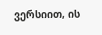ვერსიით, ის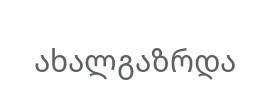ახალგაზრდა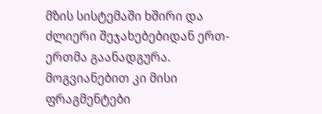მზის სისტემაში ხშირი და ძლიერი შეჯახებებიდან ერთ-ერთმა გაანადგურა. მოგვიანებით კი მისი ფრაგმენტები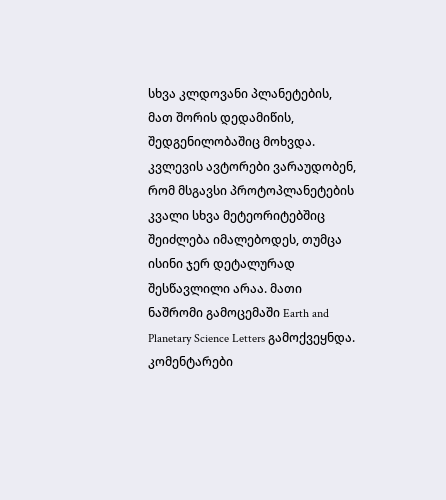სხვა კლდოვანი პლანეტების, მათ შორის დედამიწის, შედგენილობაშიც მოხვდა.
კვლევის ავტორები ვარაუდობენ, რომ მსგავსი პროტოპლანეტების კვალი სხვა მეტეორიტებშიც შეიძლება იმალებოდეს, თუმცა ისინი ჯერ დეტალურად შესწავლილი არაა. მათი ნაშრომი გამოცემაში Earth and Planetary Science Letters გამოქვეყნდა.
კომენტარები